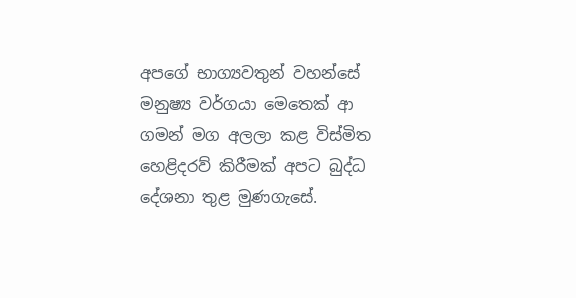අපගේ භාග්‍යවතුන් වහන්සේ මනුෂ්‍ය වර්ගයා මෙතෙක් ආ ගමන් මග අලලා කළ විස්මිත හෙළිදරව් කිරීමක් අපට බුද්ධ දේශනා තුළ මුණගැසේ.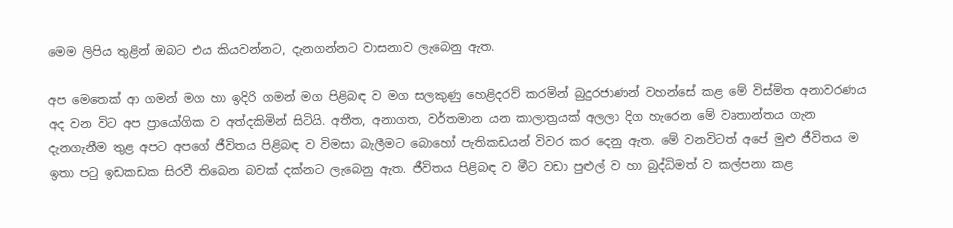මෙම ලිපිය තුළින් ඔබට එය කියවන්නට, දැනගන්නට වාසනාව ලැබෙනු ඇත.

අප මෙතෙක් ආ ගමන් මග හා ඉදිරි ගමන් මග පිළිබඳ ව මග සලකුණු හෙළිදරව් කරමින් බුදුරජාණන් වහන්සේ කළ මේ විස්මිත අනාවරණය අද වන විට අප ප්‍රායෝගික ව අත්දකිමින් සිටියි. අතීත, අනාගත, වර්තමාන යන කාලාත්‍රයක් අලලා දිග හැරෙන මේ වෘතාන්තය ගැන දැනගැනීම තුළ අපට අපගේ ජීවිතය පිළිබඳ ව විමසා බැලීමට බොහෝ පැතිකඩයන් විවර කර දෙනු ඇත. මේ වනවිටත් අපේ මුළු ජීවිතය ම ඉතා පටු ඉඩකඩක සිරවී තිබෙන බවක් දක්නට ලැබෙනු ඇත. ජීවිතය පිළිබඳ ව මීට වඩා පුළුල් ව හා බුද්ධිමත් ව කල්පනා කළ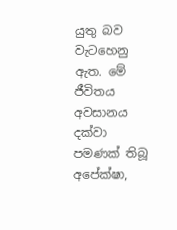යුතු බව වැටහෙනු ඇත. මේ ජීවිතය අවසානය දක්වා පමණක් තිබූ අපේක්ෂා,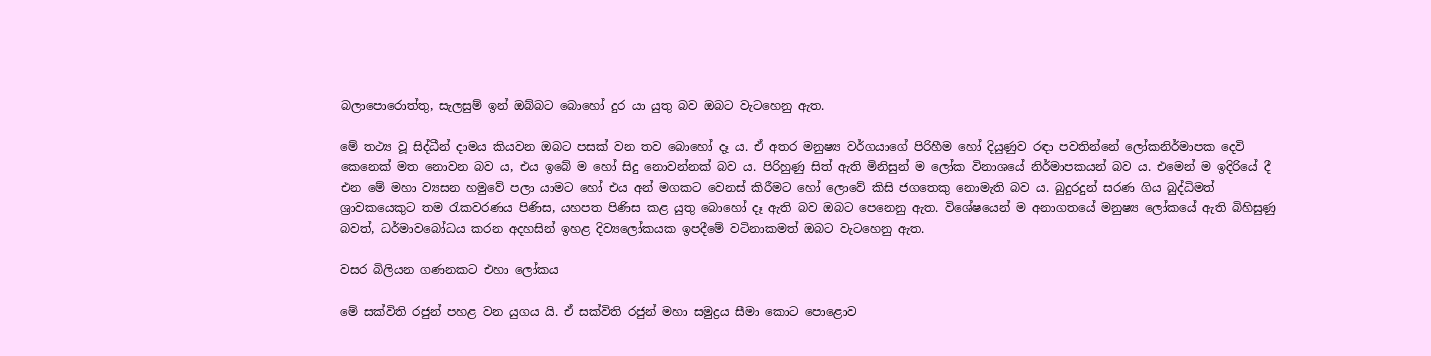බලාපොරොත්තු, සැලසුම් ඉන් ඔබ්බට බොහෝ දුර යා යුතු බව ඔබට වැටහෙනු ඇත.

මේ තථ්‍ය වූ සිද්ධීන් දාමය කියවන ඔබට පසක් වන තව බොහෝ දෑ ය. ඒ අතර මනුෂ්‍ය වර්ගයාගේ පිරිහීම හෝ දියුණුව රඳා පවතින්නේ ලෝකනිර්මාපක දෙවි කෙනෙක් මත නොවන බව ය, එය ඉබේ ම හෝ සිදු නොවන්නක් බව ය. පිරිහුණු සිත් ඇති මිනිසුන් ම ලෝක විනාශයේ නිර්මාපකයන් බව ය. එමෙන් ම ඉදිරියේ දී එන මේ මහා ව්‍යසන හමුවේ පලා යාමට හෝ එය අන් මගකට වෙනස් කිරීමට හෝ ලොවේ කිසි ජගතෙකු නොමැති බව ය. බුදුරදුන් සරණ ගිය බුද්ධිමත් ශ්‍රාවකයෙකුට තම රැකවරණය පිණිස, යහපත පිණිස කළ යුතු බොහෝ දෑ ඇති බව ඔබට පෙනෙනු ඇත. විශේෂයෙන් ම අනාගතයේ මනුෂ්‍ය ලෝකයේ ඇති බිහිසුණු බවත්, ධර්මාවබෝධය කරන අදහසින් ඉහළ දිව්‍යලෝකයක ඉපදීමේ වටිනාකමත් ඔබට වැටහෙනු ඇත.

වසර බිලියන ගණනකට එහා ලෝකය

මේ සක්විති රජුන් පහළ වන යුගය යි. ඒ සක්විති රජුන් මහා සමුද්‍රය සීමා කොට පොළොව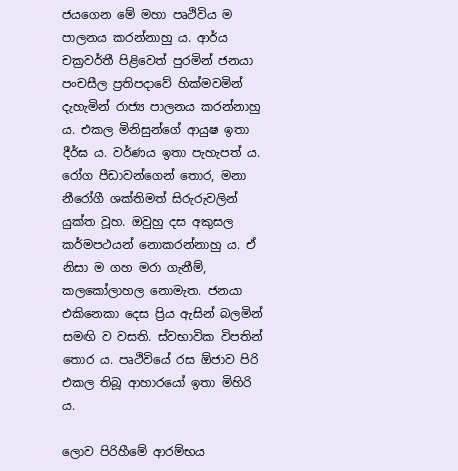ජයගෙන මේ මහා පෘථිවිය ම පාලනය කරන්නාහු ය. ආර්ය චක්‍රවර්තී පිළිවෙත් පුරමින් ජනයා පංචසීල ප්‍රතිපදාවේ හික්මවමින් දැහැමින් රාජ්‍ය පාලනය කරන්නාහු ය. එකල මිනිසුන්ගේ ආයුෂ ඉතා දීර්ඝ ය. වර්ණය ඉතා පැහැපත් ය. රෝග පීඩාවන්ගෙන් තොර, මනා නීරෝගී ශක්තිමත් සිරුරුවලින් යුක්ත වූහ. ඔවුහු දස අකුසල කර්මපථයන් නොකරන්නාහු ය. ඒ නිසා ම ගහ මරා ගැනීම්, කලකෝලාහල නොමැත. ජනයා එකිනෙකා දෙස ප්‍රිය ඇසින් බලමින් සමඟි ව වසති. ස්වභාවික විපතින් තොර ය. පෘථිවියේ රස ඕජාව පිරි එකල තිබූ ආහාරයෝ ඉතා මිහිරි ය.

ලොව පිරිහීමේ ආරම්භය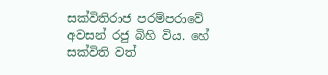සක්විතිරාජ පරම්පරාවේ අවසන් රජු බිහි විය. හේ සක්විති වත්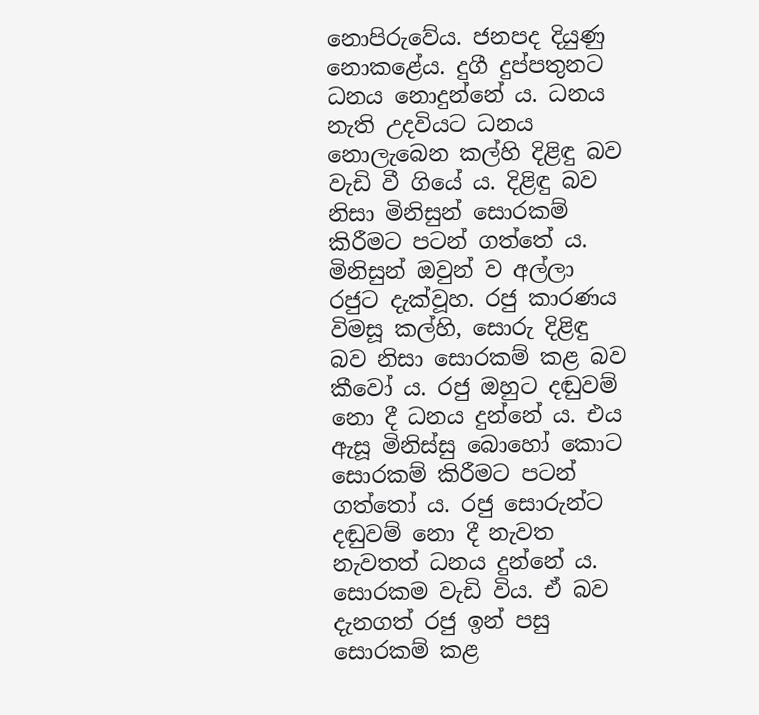නොපිරුවේය. ජනපද දියුණු නොකළේය. දුගී දුප්පතුනට ධනය නොදුන්නේ ය. ධනය නැති උදවියට ධනය නොලැබෙන කල්හි දිළිඳු බව වැඩි වී ගියේ ය. දිළිඳු බව නිසා මිනිසුන් සොරකම් කිරීමට පටන් ගත්තේ ය. මිනිසුන් ඔවුන් ව අල්ලා රජුට දැක්වූහ. රජු කාරණය විමසූ කල්හි, සොරු දිළිඳු බව නිසා සොරකම් කළ බව කීවෝ ය. රජු ඔහුට දඬුවම් නො දී ධනය දුන්නේ ය. එය ඇසූ මිනිස්සු බොහෝ කොට සොරකම් කිරීමට පටන් ගත්තෝ ය. රජු සොරුන්ට දඬුවම් නො දී නැවත නැවතත් ධනය දුන්නේ ය. සොරකම වැඩි විය. ඒ බව දැනගත් රජු ඉන් පසු සොරකම් කළ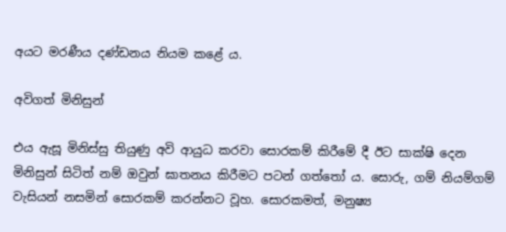අයට මරණීය දණ්ඩනය නියම කළේ ය.

අවිගත් මිනිසුන්

එය ඇසූ මිනිස්සු තියුණු අවි ආයුධ කරවා සොරකම් කිරීමේ දී ඊට සාක්ෂි දෙන මිනිසුන් සිටිත් නම් ඔවුන් ඝාතනය කිරීමට පටන් ගත්තෝ ය. සොරු, ගම් නියම්ගම් වැසියන් නසමින් සොරකම් කරන්නට වූහ. සොරකමත්, මනුෂ්‍ය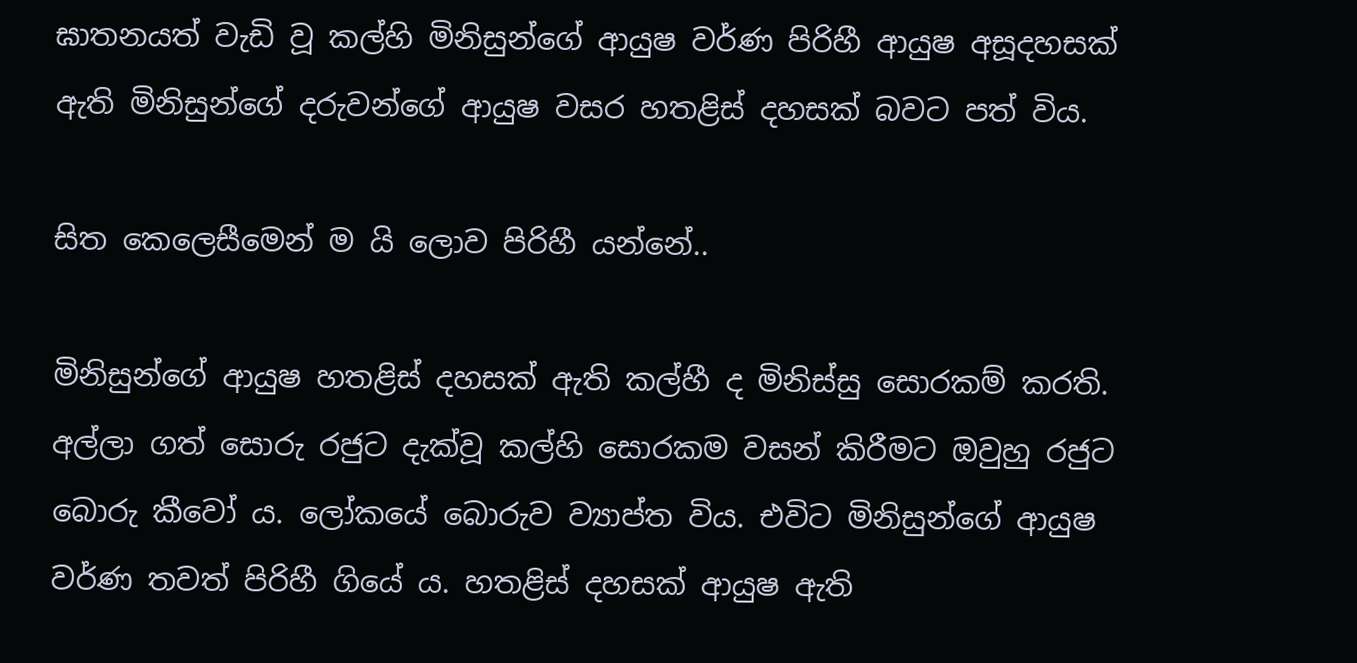ඝාතනයත් වැඩි වූ කල්හි මිනිසුන්ගේ ආයුෂ වර්ණ පිරිහී ආයුෂ අසූදහසක් ඇති මිනිසුන්ගේ දරුවන්ගේ ආයුෂ වසර හතළිස් දහසක් බවට පත් විය.

සිත කෙලෙසීමෙන් ම යි ලොව පිරිහී යන්නේ..

මිනිසුන්ගේ ආයුෂ හතළිස් දහසක් ඇති කල්හී ද මිනිස්සු සොරකම් කරති. අල්ලා ගත් සොරු රජුට දැක්වූ කල්හි සොරකම වසන් කිරීමට ඔවුහු රජුට බොරු කීවෝ ය. ලෝකයේ බොරුව ව්‍යාප්ත විය. එවිට මිනිසුන්ගේ ආයුෂ වර්ණ තවත් පිරිහී ගියේ ය. හතළිස් දහසක් ආයුෂ ඇති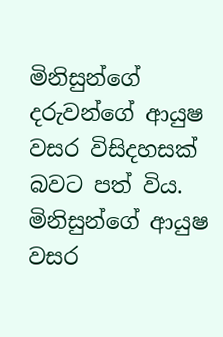මිනිසුන්ගේ දරුවන්ගේ ආයුෂ වසර විසිදහසක් බවට පත් විය. මිනිසුන්ගේ ආයුෂ වසර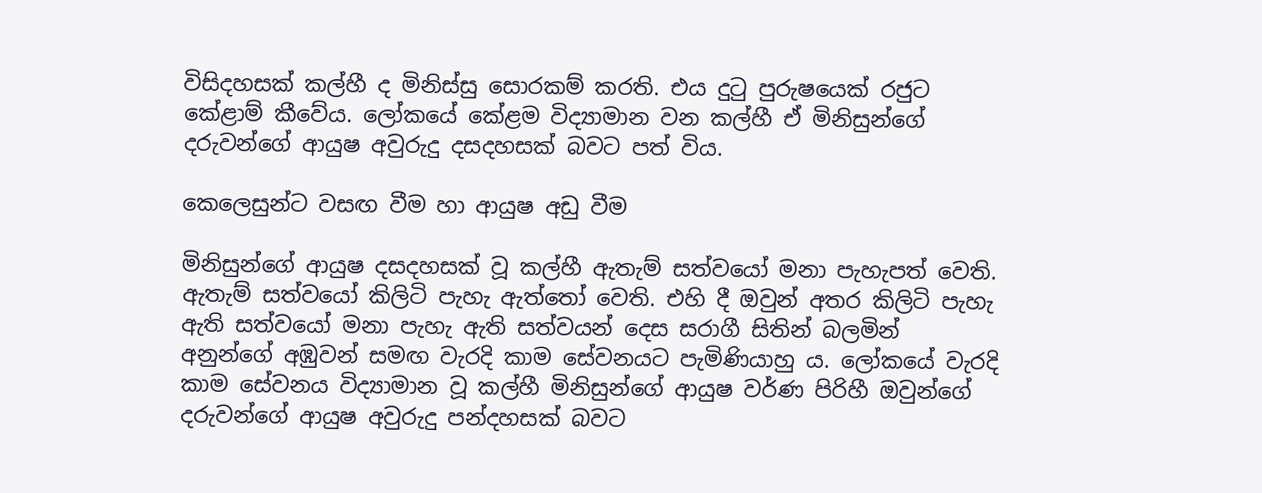විසිදහසක් කල්හී ද මිනිස්සු සොරකම් කරති. එය දුටු පුරුෂයෙක් රජුට කේළාම් කීවේය. ලෝකයේ කේළම විද්‍යාමාන වන කල්හී ඒ මිනිසුන්ගේ දරුවන්ගේ ආයුෂ අවුරුදු දසදහසක් බවට පත් විය.

කෙලෙසුන්ට වසඟ වීම හා ආයුෂ අඩු වීම

මිනිසුන්ගේ ආයුෂ දසදහසක් වූ කල්හී ඇතැම් සත්වයෝ මනා පැහැපත් වෙති. ඇතැම් සත්වයෝ කිලිටි පැහැ ඇත්තෝ වෙති. එහි දී ඔවුන් අතර කිලිටි පැහැ ඇති සත්වයෝ මනා පැහැ ඇති සත්වයන් දෙස සරාගී සිතින් බලමින් අනුන්ගේ අඹුවන් සමඟ වැරදි කාම සේවනයට පැමිණියාහු ය. ලෝකයේ වැරදි කාම සේවනය විද්‍යාමාන වූ කල්හී මිනිසුන්ගේ ආයුෂ වර්ණ පිරිහී ඔවුන්ගේ දරුවන්ගේ ආයුෂ අවුරුදු පන්දහසක් බවට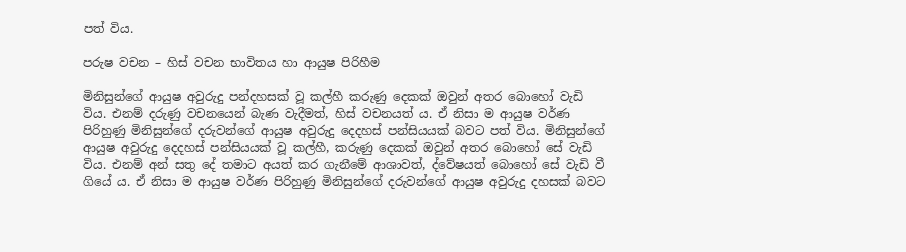පත් විය.

පරුෂ වචන – හිස් වචන භාවිතය හා ආයුෂ පිරිහීම

මිනිසුන්ගේ ආයුෂ අවුරුදු පන්දහසක් වූ කල්හී කරුණු දෙකක් ඔවුන් අතර බොහෝ වැඩි විය. එනම් දරුණු වචනයෙන් බැණ වැදීමත්, හිස් වචනයත් ය. ඒ නිසා ම ආයුෂ වර්ණ පිරිහුණු මිනිසුන්ගේ දරුවන්ගේ ආයුෂ අවුරුදු දෙදහස් පන්සියයක් බවට පත් විය. මිනිසුන්ගේ ආයුෂ අවුරුදු දෙදහස් පන්සියයක් වූ කල්හී, කරුණු දෙකක් ඔවුන් අතර බොහෝ සේ වැඩි විය. එනම් අන් සතු දේ තමාට අයත් කර ගැනීමේ ආශාවත්, ද්වේෂයත් බොහෝ සේ වැඩි වී ගියේ ය. ඒ නිසා ම ආයුෂ වර්ණ පිරිහුණු මිනිසුන්ගේ දරුවන්ගේ ආයුෂ අවුරුදු දහසක් බවට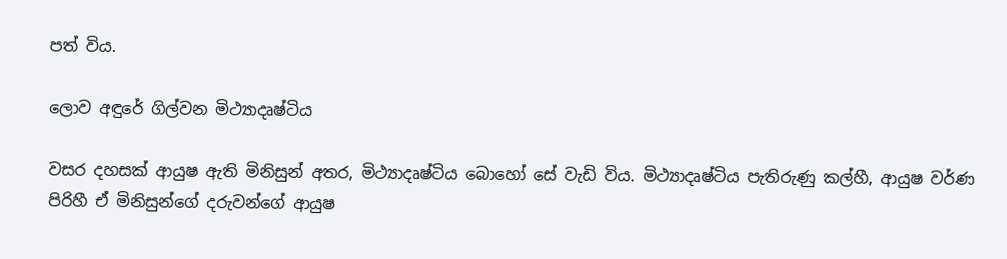පත් විය.

ලොව අඳුරේ ගිල්වන මිථ්‍යාදෘෂ්ටිය

වසර දහසක් ආයුෂ ඇති මිනිසුන් අතර, මිථ්‍යාදෘෂ්ටිය බොහෝ සේ වැඩි විය. මිථ්‍යාදෘෂ්ටිය පැතිරුණු කල්හී, ආයුෂ වර්ණ පිරිහී ඒ මිනිසුන්ගේ දරුවන්ගේ ආයුෂ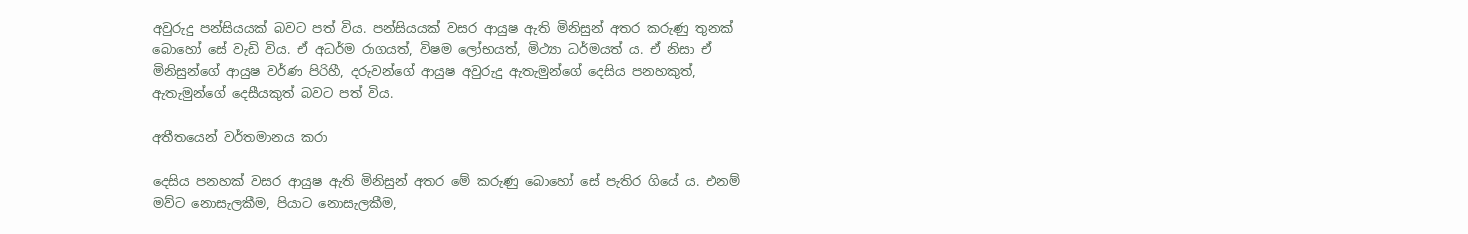අවුරුදු පන්සියයක් බවට පත් විය. පන්සියයක් වසර ආයුෂ ඇති මිනිසුන් අතර කරුණු තුනක් බොහෝ සේ වැඩි විය. ඒ අධර්ම රාගයත්, විෂම ලෝභයත්, මිථ්‍යා ධර්මයත් ය. ඒ නිසා ඒ මිනිසුන්ගේ ආයුෂ වර්ණ පිරිහී, දරුවන්ගේ ආයුෂ අවුරුදු ඇතැමුන්ගේ දෙසිය පනහකුත්, ඇතැමුන්ගේ දෙසීයකුත් බවට පත් විය.

අතීතයෙන් වර්තමානය කරා

දෙසිය පනහක් වසර ආයුෂ ඇති මිනිසුන් අතර මේ කරුණු බොහෝ සේ පැතිර ගියේ ය. එනම් මව්ට නොසැලකීම, පියාට නොසැලකීම,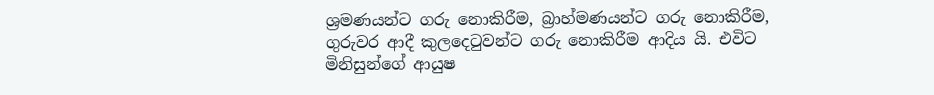ශ්‍රමණයන්ට ගරු නොකිරීම, බ්‍රාහ්මණයන්ට ගරු නොකිරීම, ගුරුවර ආදී කුලදෙටුවන්ට ගරු නොකිරීම ආදිය යි. එවිට මිනිසුන්ගේ ආයුෂ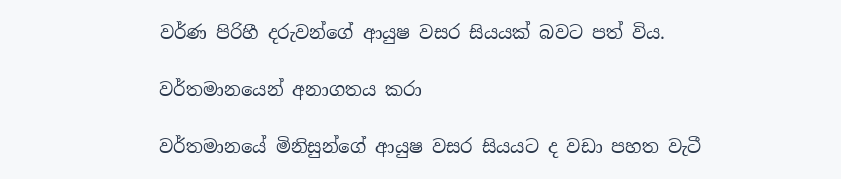වර්ණ පිරිහී දරුවන්ගේ ආයුෂ වසර සියයක් බවට පත් විය.

වර්තමානයෙන් අනාගතය කරා

වර්තමානයේ මිනිසුන්ගේ ආයුෂ වසර සියයට ද වඩා පහත වැටී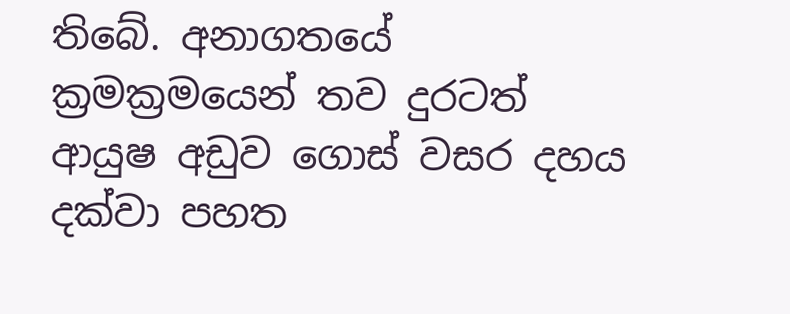තිබේ. අනාගතයේ ක්‍රමක්‍රමයෙන් තව දුරටත් ආයුෂ අඩුව ගොස් වසර දහය දක්වා පහත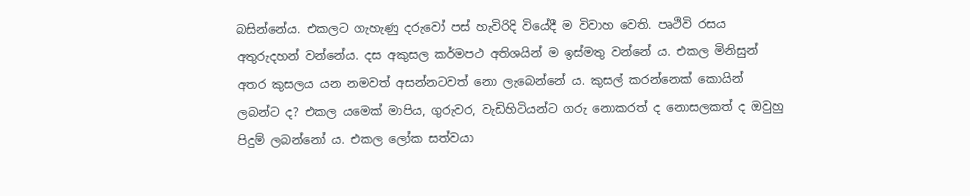බසින්නේය. එකලට ගැහැණු දරුවෝ පස් හැවිරිදි වියේදී ම විවාහ වෙති. පෘථිවි රසය අතුරුදහන් වන්නේය. දස අකුසල කර්මපථ අතිශයින් ම ඉස්මතු වන්නේ ය. එකල මිනිසුන් අතර කුසලය යන නමවත් අසන්නටවත් නො ලැබෙන්නේ ය. කුසල් කරන්නෙක් කොයින් ලබන්ට ද? එකල යමෙක් මාපිය, ගුරුවර, වැඩිහිටියන්ට ගරු නොකරත් ද නොසලකත් ද ඔවුහු පිදුම් ලබන්නෝ ය. එකල ලෝක සත්වයා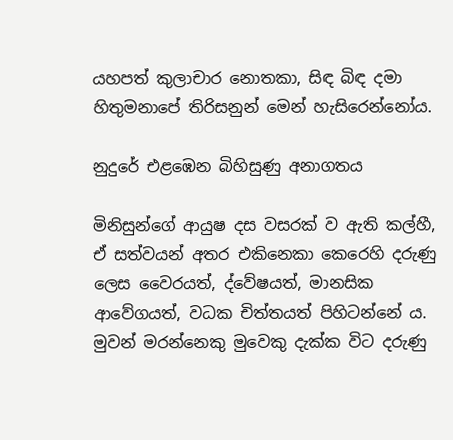යහපත් කුලාචාර නොතකා, සිඳ බිඳ දමා හිතුමනාපේ තිරිසනුන් මෙන් හැසිරෙන්නෝය.

නුදුරේ එළඹෙන බිහිසුණු අනාගතය

මිනිසුන්ගේ ආයුෂ දස වසරක් ව ඇති කල්හී, ඒ සත්වයන් අතර එකිනෙකා කෙරෙහි දරුණු ලෙස වෛරයත්, ද්වේෂයත්, මානසික ආවේගයත්, වධක චිත්තයත් පිහිටන්නේ ය. මුවන් මරන්නෙකු මුවෙකු දැක්ක විට දරුණු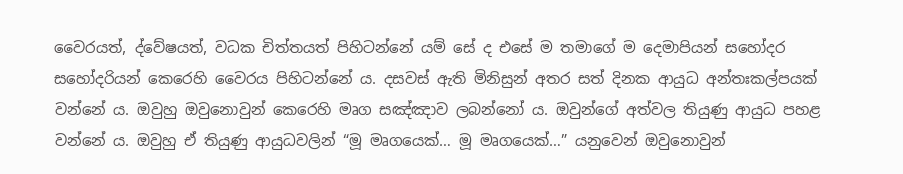වෛරයත්, ද්වේෂයත්, වධක චිත්තයත් පිහිටන්නේ යම් සේ ද එසේ ම තමාගේ ම දෙමාපියන් සහෝදර සහෝදරියන් කෙරෙහි වෛරය පිහිටන්නේ ය. දසවස් ඇති මිනිසුන් අතර සත් දිනක ආයුධ අන්තඃකල්පයක් වන්නේ ය. ඔවුහු ඔවුනොවුන් කෙරෙහි මෘග සඤ්ඤාව ලබන්නෝ ය. ඔවුන්ගේ අත්වල තියුණු ආයුධ පහළ වන්නේ ය. ඔවුහු ඒ තියුණු ආයුධවලින් “මූ මෘගයෙක්… මූ මෘගයෙක්…” යනුවෙන් ඔවුනොවුන්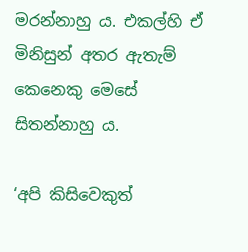මරන්නාහු ය. එකල්හි ඒ මිනිසුන් අතර ඇතැම් කෙනෙකු මෙසේ සිතන්නාහු ය.

‘අපි කිසිවෙකුත්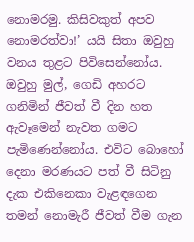නොමරමු. කිසිවකුත් අපව නොමරත්වා!’ යයි සිතා ඔවුහු වනය තුළට පිවිසෙන්නෝය. ඔවුහු මුල්, ගෙඩි අහරට ගනිමින් ජීවත් වී දින හත ඇවෑමෙන් නැවත ගමට පැමිණෙන්නෝය. එවිට බොහෝ දෙනා මරණයට පත් වී සිටිනු දැක එකිනෙකා වැළඳගෙන තමන් නොමැරී ජීවත් වීම ගැන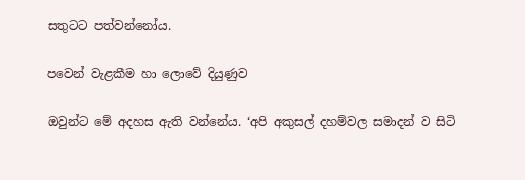සතුටට පත්වන්නෝය.

පවෙන් වැළකීම හා ලොවේ දියුණුව

ඔවුන්ට මේ අදහස ඇති වන්නේය. ‘අපි අකුසල් දහම්වල සමාදන් ව සිටි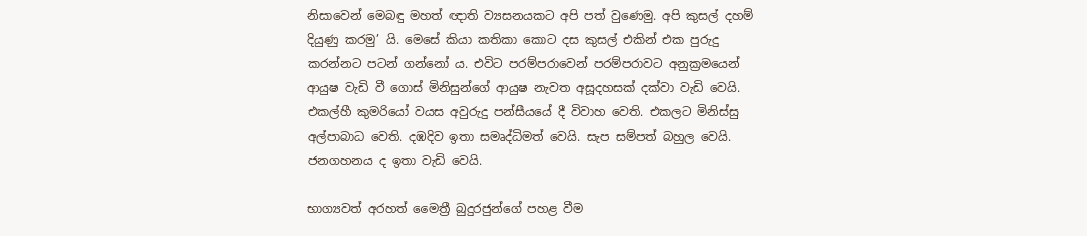නිසාවෙන් මෙබඳු මහත් ඥාති ව්‍යසනයකට අපි පත් වුණෙමු. අපි කුසල් දහම් දියුණු කරමු’ යි. මෙසේ කියා කතිකා කොට දස කුසල් එකින් එක පුරුදු කරන්නට පටන් ගන්නෝ ය. එවිට පරම්පරාවෙන් පරම්පරාවට අනුක්‍රමයෙන් ආයුෂ වැඩි වී ගොස් මිනිසුන්ගේ ආයුෂ නැවත අසූදහසක් දක්වා වැඩි වෙයි. එකල්හී කුමරියෝ වයස අවුරුදු පන්සීයයේ දී විවාහ වෙති. එකලට මිනිස්සු අල්පාබාධ වෙති. දඹදිව ඉතා සමෘද්ධිමත් වෙයි. සැප සම්පත් බහුල වෙයි. ජනගහනය ද ඉතා වැඩි වෙයි.

භාග්‍යවත් අරහත් මෛත්‍රී බුදුරජුන්ගේ පහළ වීම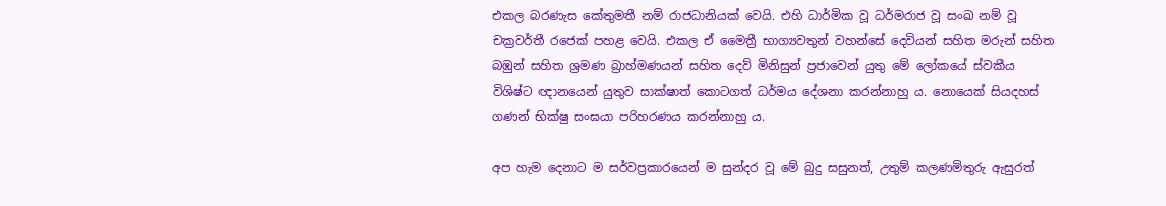එකල බරණැස කේතුමතී නම් රාජධානියක් වෙයි. එහි ධාර්මික වූ ධර්මරාජ වූ සංඛ නම් වූ චක්‍රවර්තී රජෙක් පහළ වෙයි. එකල ඒ මෛත්‍රී භාග්‍යවතුන් වහන්සේ දෙවියන් සහිත මරුන් සහිත බඹුන් සහිත ශ්‍රමණ බ්‍රාහ්මණයන් සහිත දෙව් මිනිසුන් ප්‍රජාවෙන් යුතු මේ ලෝකයේ ස්වකීය විශිෂ්ට ඥානයෙන් යුතුව සාක්ෂාත් කොටගත් ධර්මය දේශනා කරන්නාහු ය. නොයෙක් සියදහස් ගණන් භික්ෂු සංඝයා පරිහරණය කරන්නාහු ය.

අප හැම දෙනාට ම සර්වප්‍රකාරයෙන් ම සුන්දර වූ මේ බුදු සසුනත්, උතුම් කලණමිතුරු ඇසුරත්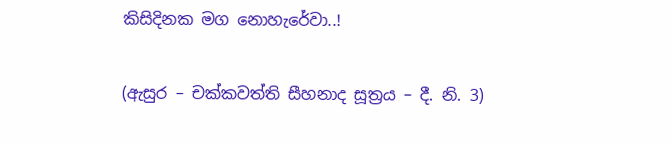කිසිදිනක මග නොහැරේවා..!

(ඇසුර – චක්කවත්ති සීහනාද සූත්‍රය – දී. නි. 3)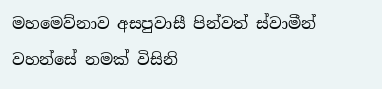මහමෙව්නාව අසපුවාසී පින්වත් ස්වාමීන් වහන්සේ නමක් විසිනි